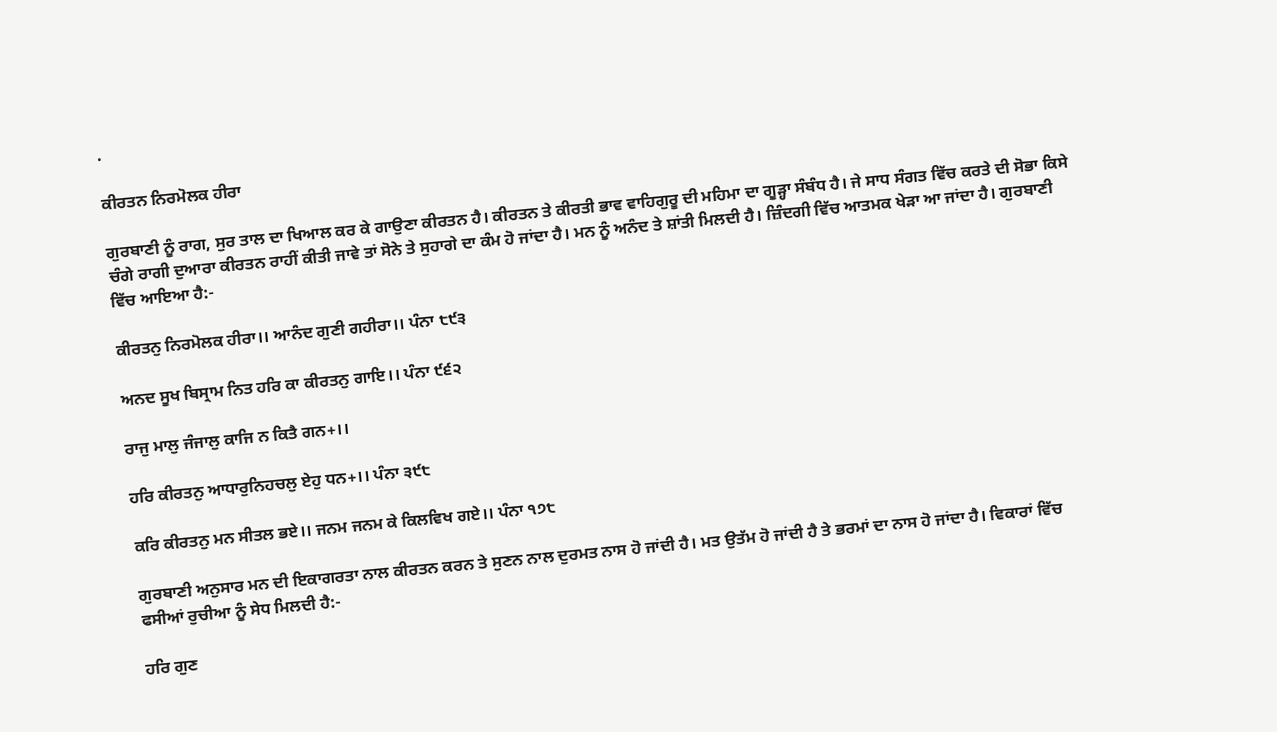.

ਕੀਰਤਨ ਨਿਰਮੋਲਕ ਹੀਰਾ

ਗੁਰਬਾਣੀ ਨੂੰ ਰਾਗ, ਸੁਰ ਤਾਲ ਦਾ ਖਿਆਲ ਕਰ ਕੇ ਗਾਉਣਾ ਕੀਰਤਨ ਹੈ। ਕੀਰਤਨ ਤੇ ਕੀਰਤੀ ਭਾਵ ਵਾਹਿਗੁਰੂ ਦੀ ਮਹਿਮਾ ਦਾ ਗੂੜ੍ਹਾ ਸੰਬੰਧ ਹੈ। ਜੇ ਸਾਧ ਸੰਗਤ ਵਿੱਚ ਕਰਤੇ ਦੀ ਸੋਭਾ ਕਿਸੇ ਚੰਗੇ ਰਾਗੀ ਦੁਆਰਾ ਕੀਰਤਨ ਰਾਹੀਂ ਕੀਤੀ ਜਾਵੇ ਤਾਂ ਸੋਨੇ ਤੇ ਸੁਹਾਗੇ ਦਾ ਕੰਮ ਹੋ ਜਾਂਦਾ ਹੈ। ਮਨ ਨੂੰ ਅਨੰਦ ਤੇ ਸ਼ਾਂਤੀ ਮਿਲਦੀ ਹੈ। ਜ਼ਿੰਦਗੀ ਵਿੱਚ ਆਤਮਕ ਖੇੜਾ ਆ ਜਾਂਦਾ ਹੈ। ਗੁਰਬਾਣੀ ਵਿੱਚ ਆਇਆ ਹੈ:-

ਕੀਰਤਨੁ ਨਿਰਮੋਲਕ ਹੀਰਾ।। ਆਨੰਦ ਗੁਣੀ ਗਹੀਰਾ।। ਪੰਨਾ ੮੯੩

ਅਨਦ ਸੂਖ ਬਿਸ੍ਰਾਮ ਨਿਤ ਹਰਿ ਕਾ ਕੀਰਤਨੁ ਗਾਇ।। ਪੰਨਾ ੯੬੨

ਰਾਜੁ ਮਾਲੁ ਜੰਜਾਲੁ ਕਾਜਿ ਨ ਕਿਤੈ ਗਨ+।।

ਹਰਿ ਕੀਰਤਨੁ ਆਧਾਰੁਨਿਹਚਲੁ ਏਹੁ ਧਨ+।। ਪੰਨਾ ੩੯੮

ਕਰਿ ਕੀਰਤਨੁ ਮਨ ਸੀਤਲ ਭਏ।। ਜਨਮ ਜਨਮ ਕੇ ਕਿਲਵਿਖ ਗਏ।। ਪੰਨਾ ੧੭੮

ਗੁਰਬਾਣੀ ਅਨੁਸਾਰ ਮਨ ਦੀ ਇਕਾਗਰਤਾ ਨਾਲ ਕੀਰਤਨ ਕਰਨ ਤੇ ਸੁਣਨ ਨਾਲ ਦੁਰਮਤ ਨਾਸ ਹੋ ਜਾਂਦੀ ਹੈ। ਮਤ ਉਤੱਮ ਹੋ ਜਾਂਦੀ ਹੈ ਤੇ ਭਰਮਾਂ ਦਾ ਨਾਸ ਹੋ ਜਾਂਦਾ ਹੈ। ਵਿਕਾਰਾਂ ਵਿੱਚ ਫਸੀਆਂ ਰੁਚੀਆ ਨੂੰ ਸੇਧ ਮਿਲਦੀ ਹੈ:-

ਹਰਿ ਗੁਣ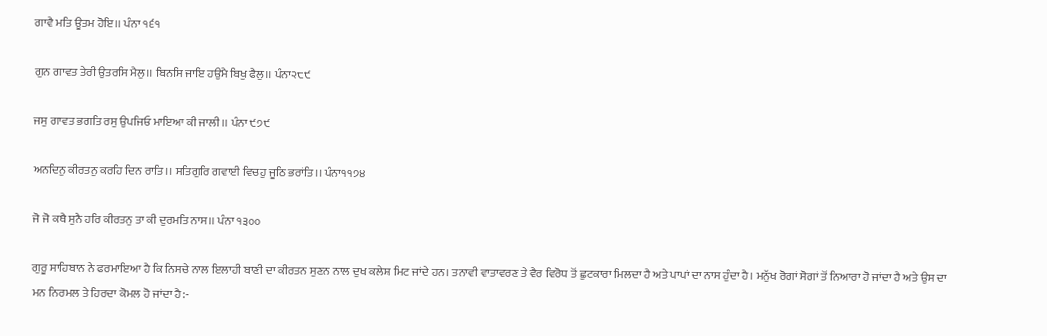ਗਾਵੈ ਮਤਿ ਊਤਮ ਹੋਇ।। ਪੰਨਾ ੧੬੧

ਗੁਨ ਗਾਵਤ ਤੇਰੀ ਉਤਰਸਿ ਮੈਲੁ।। ਬਿਨਸਿ ਜਾਇ ਹਉਮੈ ਬਿਖੁ ਫੈਲੁ।। ਪੰਨਾ੨੮੯

ਜਸੁ ਗਾਵਤ ਭਗਤਿ ਰਸੁ ਉਪਜਿਓ ਮਾਇਆ ਕੀ ਜਾਲੀ।। ਪੰਨਾ ੯੭੯

ਅਨਦਿਨੁ ਕੀਰਤਨੁ ਕਰਹਿ ਦਿਨ ਰਾਤਿ।। ਸਤਿਗੁਰਿ ਗਵਾਈ ਵਿਚਹੁ ਜੂਠਿ ਭਰਾਂਤਿ।। ਪੰਨਾ੧੧੭੪

ਜੋ ਜੋ ਕਥੈ ਸੁਨੈ ਹਰਿ ਕੀਰਤਨੁ ਤਾ ਕੀ ਦੁਰਮਤਿ ਨਾਸ।। ਪੰਨਾ ੧੩੦੦

ਗੁਰੂ ਸਾਹਿਬਾਨ ਨੇ ਫਰਮਾਇਆ ਹੈ ਕਿ ਨਿਸਚੇ ਨਾਲ ਇਲਾਹੀ ਬਾਣੀ ਦਾ ਕੀਰਤਨ ਸੁਣਨ ਨਾਲ ਦੁਖ ਕਲੇਸ਼ ਮਿਟ ਜਾਂਦੇ ਹਨ। ਤਨਾਵੀ ਵਾਤਾਵਰਣ ਤੇ ਵੈਰ ਵਿਰੋਧ ਤੋਂ ਛੁਟਕਾਰਾ ਮਿਲਦਾ ਹੈ ਅਤੇ ਪਾਪਾਂ ਦਾ ਨਾਸ ਹੁੰਦਾ ਹੈ। ਮਨੁੱਖ ਰੋਗਾਂ ਸੋਗਾਂ ਤੋਂ ਨਿਆਰਾ ਹੋ ਜਾਂਦਾ ਹੈ ਅਤੇ ਉਸ ਦਾ ਮਨ ਨਿਰਮਲ ਤੇ ਹਿਰਦਾ ਕੋਮਲ ਹੋ ਜਾਂਦਾ ਹੈ:-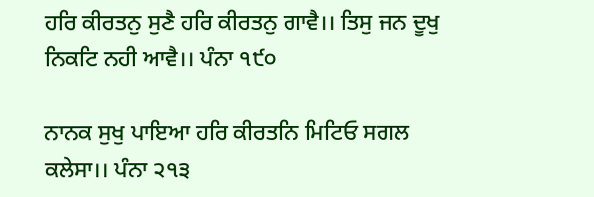ਹਰਿ ਕੀਰਤਨੁ ਸੁਣੈ ਹਰਿ ਕੀਰਤਨੁ ਗਾਵੈ।। ਤਿਸੁ ਜਨ ਦੂਖੁ ਨਿਕਟਿ ਨਹੀ ਆਵੈ।। ਪੰਨਾ ੧੯੦

ਨਾਨਕ ਸੁਖੁ ਪਾਇਆ ਹਰਿ ਕੀਰਤਨਿ ਮਿਟਿਓ ਸਗਲ ਕਲੇਸਾ।। ਪੰਨਾ ੨੧੩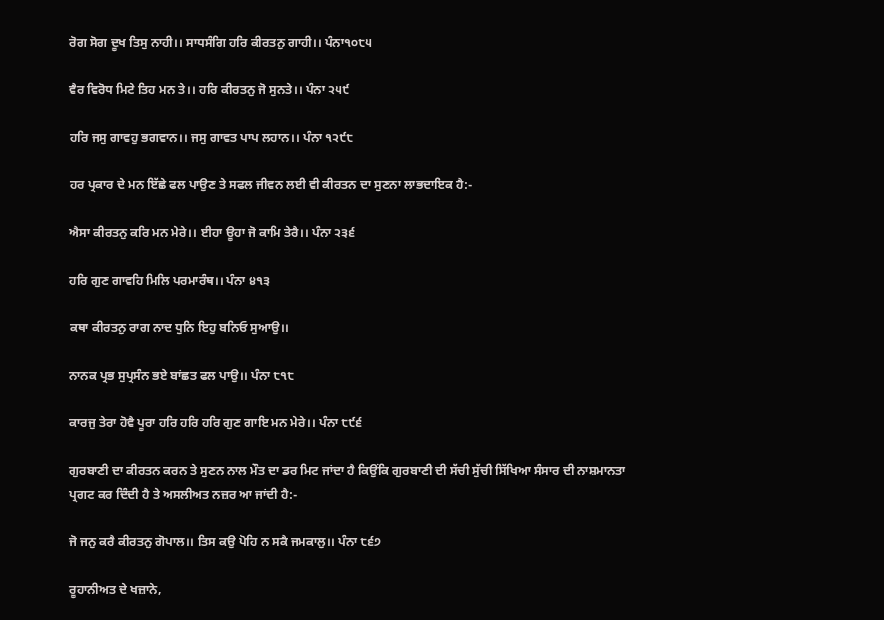ਰੋਗ ਸੋਗ ਦੂਖ ਤਿਸੁ ਨਾਹੀ।। ਸਾਧਸੰਗਿ ਹਰਿ ਕੀਰਤਨੁ ਗਾਹੀ।। ਪੰਨਾ੧੦੮੫

ਵੈਰ ਵਿਰੋਧ ਮਿਟੇ ਤਿਹ ਮਨ ਤੇ।। ਹਰਿ ਕੀਰਤਨੁ ਜੋ ਸੁਨਤੇ।। ਪੰਨਾ ੨੫੯

ਹਰਿ ਜਸੁ ਗਾਵਹੁ ਭਗਵਾਨ।। ਜਸੁ ਗਾਵਤ ਪਾਪ ਲਹਾਨ।। ਪੰਨਾ ੧੨੯੮

ਹਰ ਪ੍ਰਕਾਰ ਦੇ ਮਨ ਇੱਛੇ ਫਲ ਪਾਉਣ ਤੇ ਸਫਲ ਜੀਵਨ ਲਈ ਵੀ ਕੀਰਤਨ ਦਾ ਸੁਣਨਾ ਲਾਭਦਾਇਕ ਹੈ:-

ਐਸਾ ਕੀਰਤਨੁ ਕਰਿ ਮਨ ਮੇਰੇ।। ਈਹਾ ਊਹਾ ਜੋ ਕਾਮਿ ਤੇਰੈ।। ਪੰਨਾ ੨੩੬

ਹਰਿ ਗੁਣ ਗਾਵਹਿ ਮਿਲਿ ਪਰਮਾਰੰਥ।। ਪੰਨਾ ੪੧੩

ਕਥਾ ਕੀਰਤਨੁ ਰਾਗ ਨਾਦ ਧੁਨਿ ਇਹੁ ਬਨਿਓ ਸੁਆਉ।।

ਨਾਨਕ ਪ੍ਰਭ ਸੁਪ੍ਰਸੰਨ ਭਏ ਬਾਂਛਤ ਫਲ ਪਾਉ।। ਪੰਨਾ ੮੧੮

ਕਾਰਜੁ ਤੇਰਾ ਹੋਵੈ ਪੂਰਾ ਹਰਿ ਹਰਿ ਹਰਿ ਗੁਣ ਗਾਇ ਮਨ ਮੇਰੇ।। ਪੰਨਾ ੮੯੬

ਗੁਰਬਾਣੀ ਦਾ ਕੀਰਤਨ ਕਰਨ ਤੇ ਸੁਣਨ ਨਾਲ ਮੌਤ ਦਾ ਡਰ ਮਿਟ ਜਾਂਦਾ ਹੈ ਕਿਉਂਕਿ ਗੁਰਬਾਣੀ ਦੀ ਸੱਚੀ ਸੁੱਚੀ ਸਿੱਖਿਆ ਸੰਸਾਰ ਦੀ ਨਾਸ਼ਮਾਨਤਾ ਪ੍ਰਗਟ ਕਰ ਦਿੰਦੀ ਹੈ ਤੇ ਅਸਲੀਅਤ ਨਜ਼ਰ ਆ ਜਾਂਦੀ ਹੈ:-

ਜੋ ਜਨੁ ਕਰੈ ਕੀਰਤਨੁ ਗੋਪਾਲ।। ਤਿਸ ਕਉ ਪੋਹਿ ਨ ਸਕੈ ਜਮਕਾਲੁ।। ਪੰਨਾ ੮੬੭

ਰੂਹਾਨੀਅਤ ਦੇ ਖਜ਼ਾਨੇ,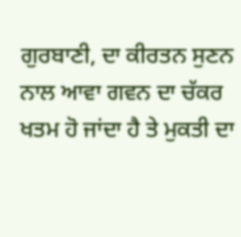ਗੁਰਬਾਣੀ, ਦਾ ਕੀਰਤਨ ਸੁਣਨ ਨਾਲ ਆਵਾ ਗਵਨ ਦਾ ਚੱਕਰ ਖਤਮ ਹੋ ਜਾਂਦਾ ਹੈ ਤੇ ਮੁਕਤੀ ਦਾ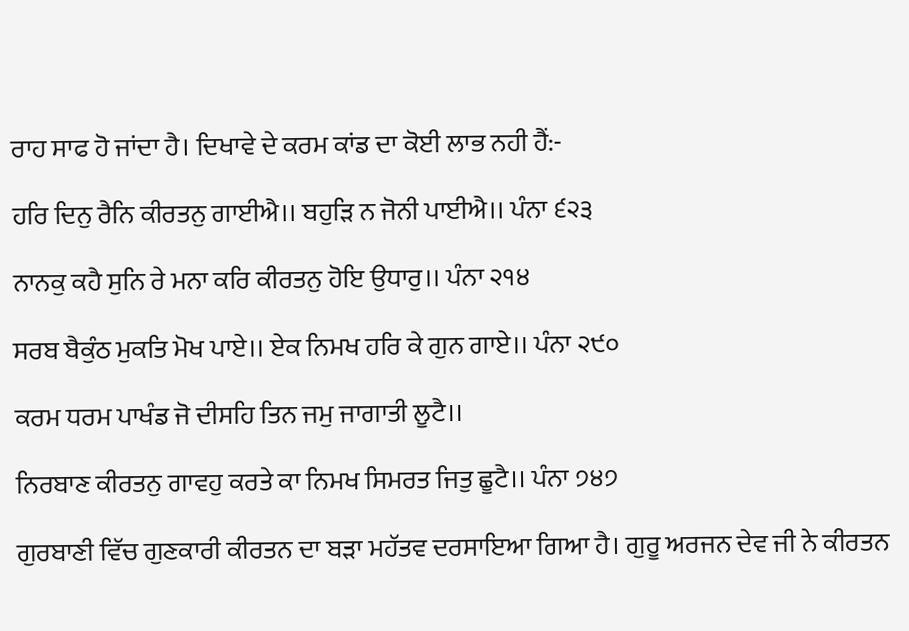ਰਾਹ ਸਾਫ ਹੋ ਜਾਂਦਾ ਹੈ। ਦਿਖਾਵੇ ਦੇ ਕਰਮ ਕਾਂਡ ਦਾ ਕੋਈ ਲਾਭ ਨਹੀ ਹੈਂ:-

ਹਰਿ ਦਿਨੁ ਰੈਨਿ ਕੀਰਤਨੁ ਗਾਈਐ।। ਬਹੁੜਿ ਨ ਜੋਨੀ ਪਾਈਐ।। ਪੰਨਾ ੬੨੩

ਨਾਨਕੁ ਕਹੈ ਸੁਨਿ ਰੇ ਮਨਾ ਕਰਿ ਕੀਰਤਨੁ ਹੋਇ ਉਧਾਰੁ।। ਪੰਨਾ ੨੧੪

ਸਰਬ ਬੈਕੁੰਠ ਮੁਕਤਿ ਮੋਖ ਪਾਏ।। ਏਕ ਨਿਮਖ ਹਰਿ ਕੇ ਗੁਨ ਗਾਏ।। ਪੰਨਾ ੨੯੦

ਕਰਮ ਧਰਮ ਪਾਖੰਡ ਜੋ ਦੀਸਹਿ ਤਿਨ ਜਮੁ ਜਾਗਾਤੀ ਲੂਟੈ।।

ਨਿਰਬਾਣ ਕੀਰਤਨੁ ਗਾਵਹੁ ਕਰਤੇ ਕਾ ਨਿਮਖ ਸਿਮਰਤ ਜਿਤੁ ਛੂਟੈ।। ਪੰਨਾ ੭੪੭

ਗੁਰਬਾਣੀ ਵਿੱਚ ਗੁਣਕਾਰੀ ਕੀਰਤਨ ਦਾ ਬੜਾ ਮਹੱਤਵ ਦਰਸਾਇਆ ਗਿਆ ਹੈ। ਗੁਰੂ ਅਰਜਨ ਦੇਵ ਜੀ ਨੇ ਕੀਰਤਨ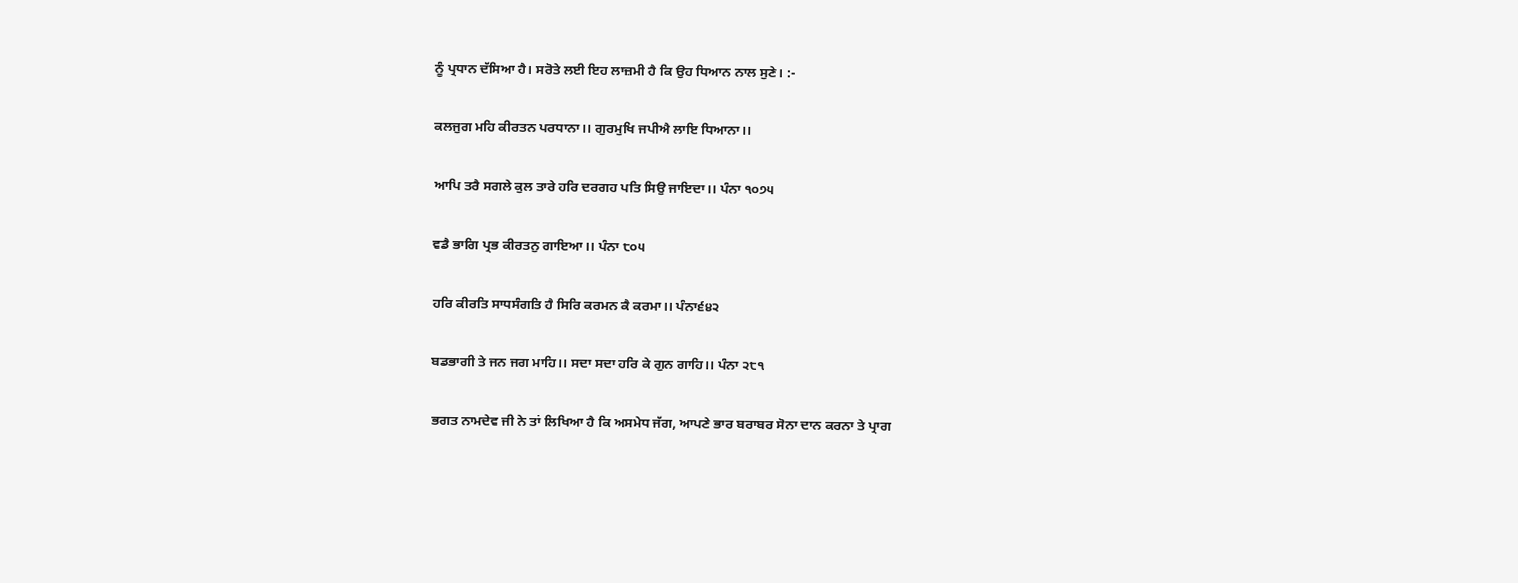ਨੂੰ ਪ੍ਰਧਾਨ ਦੱਸਿਆ ਹੈ। ਸਰੋਤੇ ਲਈ ਇਹ ਲਾਜ਼ਮੀ ਹੈ ਕਿ ਉਹ ਧਿਆਨ ਨਾਲ ਸੁਣੇ। :-

ਕਲਜੁਗ ਮਹਿ ਕੀਰਤਨ ਪਰਧਾਨਾ।। ਗੁਰਮੁਖਿ ਜਪੀਐ ਲਾਇ ਧਿਆਨਾ।।

ਆਪਿ ਤਰੈ ਸਗਲੇ ਕੁਲ ਤਾਰੇ ਹਰਿ ਦਰਗਹ ਪਤਿ ਸਿਉ ਜਾਇਦਾ।। ਪੰਨਾ ੧੦੭੫

ਵਡੈ ਭਾਗਿ ਪ੍ਰਭ ਕੀਰਤਨੁ ਗਾਇਆ।। ਪੰਨਾ ੮੦੫

ਹਰਿ ਕੀਰਤਿ ਸਾਧਸੰਗਤਿ ਹੈ ਸਿਰਿ ਕਰਮਨ ਕੈ ਕਰਮਾ।। ਪੰਨਾ੬੪੨

ਬਡਭਾਗੀ ਤੇ ਜਨ ਜਗ ਮਾਹਿ।। ਸਦਾ ਸਦਾ ਹਰਿ ਕੇ ਗੁਨ ਗਾਹਿ।। ਪੰਨਾ ੨੮੧

ਭਗਤ ਨਾਮਦੇਵ ਜੀ ਨੇ ਤਾਂ ਲਿਖਿਆ ਹੈ ਕਿ ਅਸਮੇਧ ਜੱਗ, ਆਪਣੇ ਭਾਰ ਬਰਾਬਰ ਸੋਨਾ ਦਾਨ ਕਰਨਾ ਤੇ ਪ੍ਰਾਗ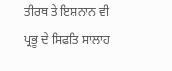ਤੀਰਥ ਤੇ ਇਸ਼ਨਾਨ ਵੀ ਪ੍ਰਭੂ ਦੇ ਸਿਫਤਿ ਸਾਲਾਹ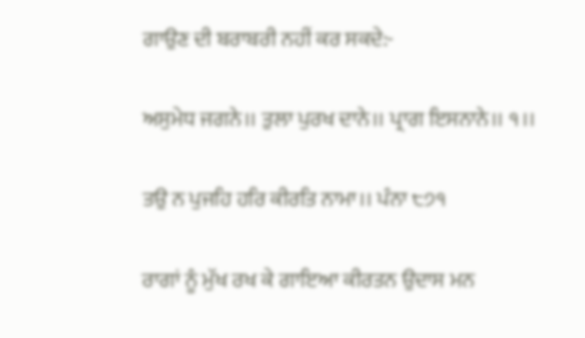ਗਾਉਣ ਦੀ ਬਰਾਬਰੀ ਨਹੀਂ ਕਰ ਸਕਦੇ:-

ਅਸੁਮੇਧ ਜਗਨੇ।। ਤੁਲਾ ਪੁਰਖ ਦਾਨੇ।। ਪ੍ਰਾਗ ਇਸਨਾਨੇ।। ੧।।

ਤਉ ਨ ਪੁਜਹਿ ਹਰਿ ਕੀਰਤਿ ਨਾਮਾ।। ਪੰਨਾ ੮੭੧

ਰਾਗਾਂ ਨੂੰ ਮੁੱਖ ਰਖ ਕੇ ਗਾਇਆ ਕੀਰਤਨ ਉਦਾਸ ਮਨ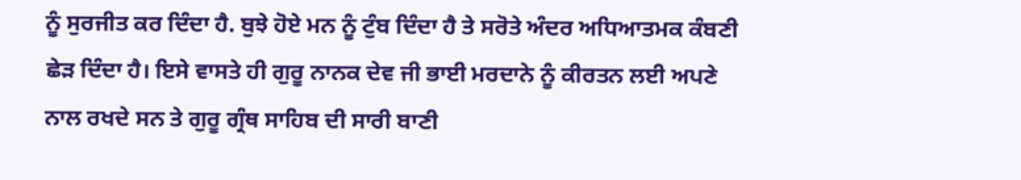ਨੂੰ ਸੁਰਜੀਤ ਕਰ ਦਿੰਦਾ ਹੈ. ਬੁਝੇ ਹੋਏ ਮਨ ਨੂੰ ਟੁੰਬ ਦਿੰਦਾ ਹੈ ਤੇ ਸਰੋਤੇ ਅੰਦਰ ਅਧਿਆਤਮਕ ਕੰਬਣੀ ਛੇੜ ਦਿੰਦਾ ਹੈ। ਇਸੇ ਵਾਸਤੇ ਹੀ ਗੁਰੂ ਨਾਨਕ ਦੇਵ ਜੀ ਭਾਈ ਮਰਦਾਨੇ ਨੂੰ ਕੀਰਤਨ ਲਈ ਅਪਣੇ ਨਾਲ ਰਖਦੇ ਸਨ ਤੇ ਗੁਰੂ ਗ੍ਰੰਥ ਸਾਹਿਬ ਦੀ ਸਾਰੀ ਬਾਣੀ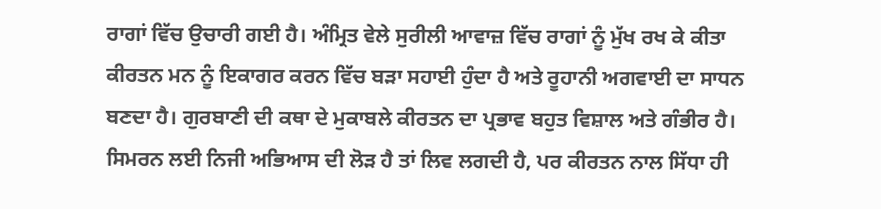ਰਾਗਾਂ ਵਿੱਚ ਉਚਾਰੀ ਗਈ ਹੈ। ਅੰਮ੍ਰਿਤ ਵੇਲੇ ਸੁਰੀਲੀ ਆਵਾਜ਼ ਵਿੱਚ ਰਾਗਾਂ ਨੂੰ ਮੁੱਖ ਰਖ ਕੇ ਕੀਤਾ ਕੀਰਤਨ ਮਨ ਨੂੰ ਇਕਾਗਰ ਕਰਨ ਵਿੱਚ ਬੜਾ ਸਹਾਈ ਹੁੰਦਾ ਹੈ ਅਤੇ ਰੂਹਾਨੀ ਅਗਵਾਈ ਦਾ ਸਾਧਨ ਬਣਦਾ ਹੈ। ਗੁਰਬਾਣੀ ਦੀ ਕਥਾ ਦੇ ਮੁਕਾਬਲੇ ਕੀਰਤਨ ਦਾ ਪ੍ਰਭਾਵ ਬਹੁਤ ਵਿਸ਼ਾਲ ਅਤੇ ਗੰਭੀਰ ਹੈ। ਸਿਮਰਨ ਲਈ ਨਿਜੀ ਅਭਿਆਸ ਦੀ ਲੋੜ ਹੈ ਤਾਂ ਲਿਵ ਲਗਦੀ ਹੈ, ਪਰ ਕੀਰਤਨ ਨਾਲ ਸਿੱਧਾ ਹੀ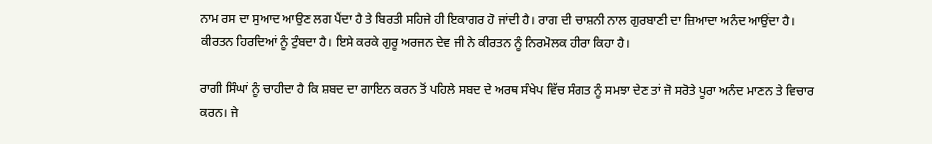ਨਾਮ ਰਸ ਦਾ ਸੁਆਦ ਆਉਣ ਲਗ ਪੈਂਦਾ ਹੈ ਤੇ ਬਿਰਤੀ ਸਹਿਜੇ ਹੀ ਇਕਾਗਰ ਹੋ ਜਾਂਦੀ ਹੈ। ਰਾਗ ਦੀ ਚਾਸ਼ਨੀ ਨਾਲ ਗੁਰਬਾਣੀ ਦਾ ਜ਼ਿਆਦਾ ਅਨੰਦ ਆਉਂਦਾ ਹੈ। ਕੀਰਤਨ ਹਿਰਦਿਆਂ ਨੂੰ ਟੁੰਬਦਾ ਹੈ। ਇਸੇ ਕਰਕੇ ਗੁਰੂ ਅਰਜਨ ਦੇਵ ਜੀ ਨੇ ਕੀਰਤਨ ਨੂੰ ਨਿਰਮੋਲਕ ਹੀਰਾ ਕਿਹਾ ਹੈ।

ਰਾਗੀ ਸਿੰਘਾਂ ਨੂੰ ਚਾਹੀਦਾ ਹੈ ਕਿ ਸ਼ਬਦ ਦਾ ਗਾਇਨ ਕਰਨ ਤੋਂ ਪਹਿਲੇ ਸਬਦ ਦੇ ਅਰਥ ਸੰਖੇਪ ਵਿੱਚ ਸੰਗਤ ਨੂੰ ਸਮਝਾ ਦੇਣ ਤਾਂ ਜੋ ਸਰੋਤੇ ਪੂਰਾ ਅਨੰਦ ਮਾਣਨ ਤੇ ਵਿਚਾਰ ਕਰਨ। ਜੇ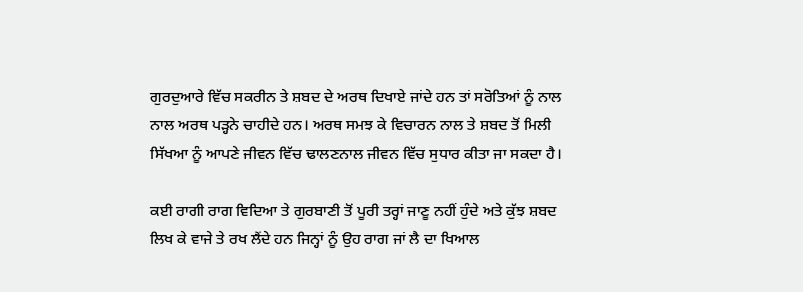ਗੁਰਦੁਆਰੇ ਵਿੱਚ ਸਕਰੀਨ ਤੇ ਸ਼ਬਦ ਦੇ ਅਰਥ ਦਿਖਾਏ ਜਾਂਦੇ ਹਨ ਤਾਂ ਸਰੋਤਿਆਂ ਨੂੰ ਨਾਲ ਨਾਲ ਅਰਥ ਪੜ੍ਹਨੇ ਚਾਹੀਦੇ ਹਨ। ਅਰਥ ਸਮਝ ਕੇ ਵਿਚਾਰਨ ਨਾਲ ਤੇ ਸ਼ਬਦ ਤੋਂ ਮਿਲੀ ਸਿੱਖਆ ਨੂੰ ਆਪਣੇ ਜੀਵਨ ਵਿੱਚ ਢਾਲਣਨਾਲ ਜੀਵਨ ਵਿੱਚ ਸੁਧਾਰ ਕੀਤਾ ਜਾ ਸਕਦਾ ਹੈ।

ਕਈ ਰਾਗੀ ਰਾਗ ਵਿਦਿਆ ਤੇ ਗੁਰਬਾਣੀ ਤੋਂ ਪੂਰੀ ਤਰ੍ਹਾਂ ਜਾਣੂ ਨਹੀਂ ਹੁੰਦੇ ਅਤੇ ਕੁੱਝ ਸ਼ਬਦ ਲਿਖ ਕੇ ਵਾਜੇ ਤੇ ਰਖ ਲੈਂਦੇ ਹਨ ਜਿਨ੍ਹਾਂ ਨੂੰ ਉਹ ਰਾਗ ਜਾਂ ਲੈ ਦਾ ਖਿਆਲ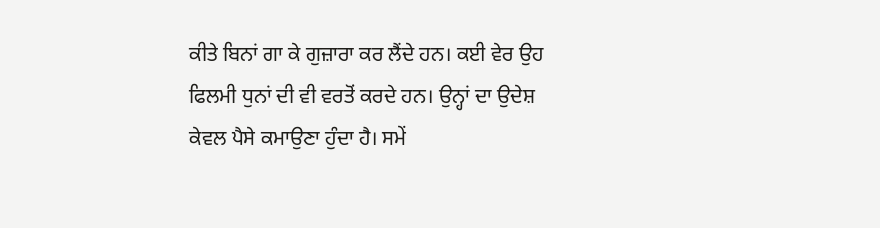ਕੀਤੇ ਬਿਨਾਂ ਗਾ ਕੇ ਗੁਜ਼ਾਰਾ ਕਰ ਲੈਂਦੇ ਹਨ। ਕਈ ਵੇਰ ਉਹ ਫਿਲਮੀ ਧੁਨਾਂ ਦੀ ਵੀ ਵਰਤੋਂ ਕਰਦੇ ਹਨ। ਉਨ੍ਹਾਂ ਦਾ ਉਦੇਸ਼ ਕੇਵਲ ਪੈਸੇ ਕਮਾਉਣਾ ਹੁੰਦਾ ਹੈ। ਸਮੇਂ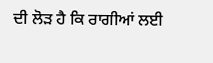ਦੀ ਲੋੜ ਹੈ ਕਿ ਰਾਗੀਆਂ ਲਈ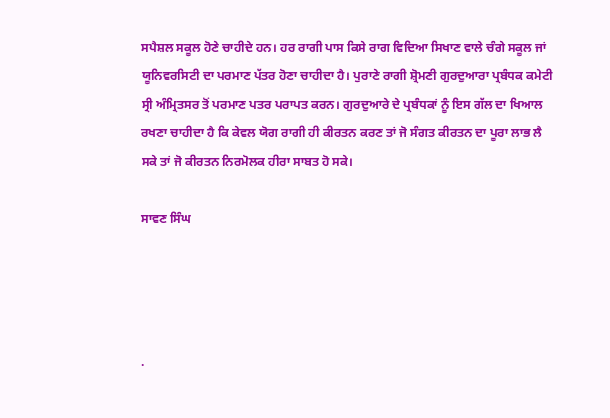ਸਪੈਸ਼ਲ ਸਕੂਲ ਹੋਣੇ ਚਾਹੀਦੇ ਹਨ। ਹਰ ਰਾਗੀ ਪਾਸ ਕਿਸੇ ਰਾਗ ਵਿਦਿਆ ਸਿਖਾਣ ਵਾਲੇ ਚੰਗੇ ਸਕੂਲ ਜਾਂ ਯੂਨਿਵਰਸਿਟੀ ਦਾ ਪਰਮਾਣ ਪੱਤਰ ਹੋਣਾ ਚਾਹੀਦਾ ਹੈ। ਪੁਰਾਣੇ ਰਾਗੀ ਸ਼੍ਰੋਮਣੀ ਗੁਰਦੁਆਰਾ ਪ੍ਰਬੰਧਕ ਕਮੇਟੀ ਸ੍ਰੀ ਅੰਮ੍ਰਿਤਸਰ ਤੋਂ ਪਰਮਾਣ ਪਤਰ ਪਰਾਪਤ ਕਰਨ। ਗੁਰਦੁਆਰੇ ਦੇ ਪ੍ਰਬੰਧਕਾਂ ਨੂੰ ਇਸ ਗੱਲ ਦਾ ਖਿਆਲ ਰਖਣਾ ਚਾਹੀਦਾ ਹੈ ਕਿ ਕੇਵਲ ਯੋਗ ਰਾਗੀ ਹੀ ਕੀਰਤਨ ਕਰਣ ਤਾਂ ਜੋ ਸੰਗਤ ਕੀਰਤਨ ਦਾ ਪੂਰਾ ਲਾਭ ਲੈ ਸਕੇ ਤਾਂ ਜੋ ਕੀਰਤਨ ਨਿਰਮੋਲਕ ਹੀਰਾ ਸਾਬਤ ਹੋ ਸਕੇ।

ਸਾਵਣ ਸਿੰਘ




.